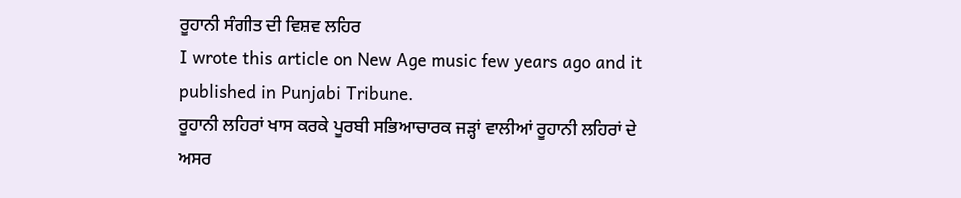ਰੂਹਾਨੀ ਸੰਗੀਤ ਦੀ ਵਿਸ਼ਵ ਲਹਿਰ
I wrote this article on New Age music few years ago and it published in Punjabi Tribune.
ਰੂਹਾਨੀ ਲਹਿਰਾਂ ਖਾਸ ਕਰਕੇ ਪੂਰਬੀ ਸਭਿਆਚਾਰਕ ਜੜ੍ਹਾਂ ਵਾਲੀਆਂ ਰੂਹਾਨੀ ਲਹਿਰਾਂ ਦੇ ਅਸਰ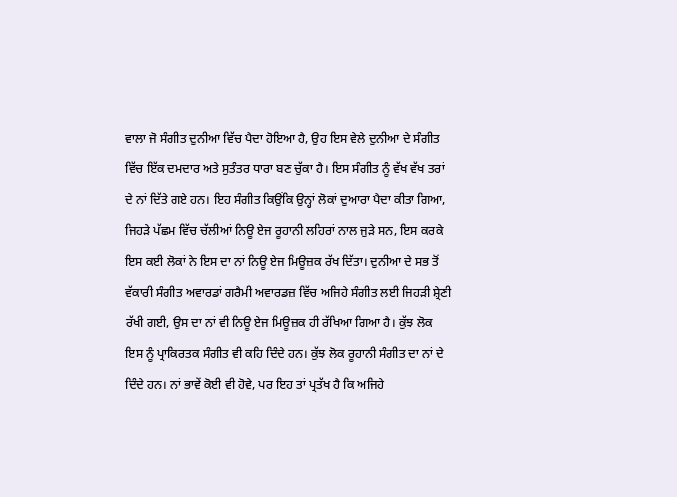ਵਾਲਾ ਜੋ ਸੰਗੀਤ ਦੁਨੀਆ ਵਿੱਚ ਪੈਦਾ ਹੋਇਆ ਹੈ, ਉਹ ਇਸ ਵੇਲੇ ਦੁਨੀਆ ਦੇ ਸੰਗੀਤ ਵਿੱਚ ਇੱਕ ਦਮਦਾਰ ਅਤੇ ਸੁਤੰਤਰ ਧਾਰਾ ਬਣ ਚੁੱਕਾ ਹੈ। ਇਸ ਸੰਗੀਤ ਨੂੰ ਵੱਖ ਵੱਖ ਤਰਾਂ ਦੇ ਨਾਂ ਦਿੱਤੇ ਗਏ ਹਨ। ਇਹ ਸੰਗੀਤ ਕਿਉਂਕਿ ਉਨ੍ਹਾਂ ਲੋਕਾਂ ਦੁਆਰਾ ਪੈਦਾ ਕੀਤਾ ਗਿਆ, ਜਿਹੜੇ ਪੱਛਮ ਵਿੱਚ ਚੱਲੀਆਂ ਨਿਊ ਏਜ ਰੂਹਾਨੀ ਲਹਿਰਾਂ ਨਾਲ ਜੁੜੇ ਸਨ, ਇਸ ਕਰਕੇ ਇਸ ਕਈ ਲੋਕਾਂ ਨੇ ਇਸ ਦਾ ਨਾਂ ਨਿਊ ਏਜ ਮਿਊਜ਼ਕ ਰੱਖ ਦਿੱਤਾ। ਦੁਨੀਆ ਦੇ ਸਭ ਤੋਂ ਵੱਕਾਰੀ ਸੰਗੀਤ ਅਵਾਰਡਾਂ ਗਰੈਮੀ ਅਵਾਰਡਜ਼ ਵਿੱਚ ਅਜਿਹੇ ਸੰਗੀਤ ਲਈ ਜਿਹੜੀ ਸ਼੍ਰੇਣੀ ਰੱਖੀ ਗਈ, ਉਸ ਦਾ ਨਾਂ ਵੀ ਨਿਊ ਏਜ ਮਿਊਜ਼ਕ ਹੀ ਰੱਖਿਆ ਗਿਆ ਹੈ। ਕੁੱਝ ਲੋਕ ਇਸ ਨੂੰ ਪ੍ਰਾਕਿਰਤਕ ਸੰਗੀਤ ਵੀ ਕਹਿ ਦਿੰਦੇ ਹਨ। ਕੁੱਝ ਲੋਕ ਰੂਹਾਨੀ ਸੰਗੀਤ ਦਾ ਨਾਂ ਦੇ ਦਿੰਦੇ ਹਨ। ਨਾਂ ਭਾਵੇਂ ਕੋਈ ਵੀ ਹੋਵੇ, ਪਰ ਇਹ ਤਾਂ ਪ੍ਰਤੱਖ ਹੈ ਕਿ ਅਜਿਹੇ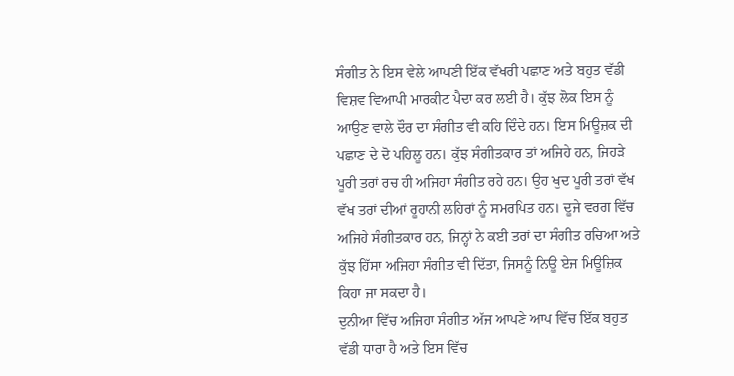ਸੰਗੀਤ ਨੇ ਇਸ ਵੇਲੇ ਆਪਣੀ ਇੱਕ ਵੱਖਰੀ ਪਛਾਣ ਅਤੇ ਬਹੁਤ ਵੱਡੀ ਵਿਸ਼ਵ ਵਿਆਪੀ ਮਾਰਕੀਟ ਪੈਦਾ ਕਰ ਲਈ ਹੈ। ਕੁੱਝ ਲੋਕ ਇਸ ਨੂੰ ਆਉਣ ਵਾਲੇ ਦੌਰ ਦਾ ਸੰਗੀਤ ਵੀ ਕਹਿ ਦਿੰਦੇ ਹਨ। ਇਸ ਮਿਊਜ਼ਕ ਦੀ ਪਛਾਣ ਦੇ ਦੋ ਪਹਿਲੂ ਹਨ। ਕੁੱਝ ਸੰਗੀਤਕਾਰ ਤਾਂ ਅਜਿਹੇ ਹਨ, ਜਿਹੜੇ ਪੂਰੀ ਤਰਾਂ ਰਚ ਹੀ ਅਜਿਹਾ ਸੰਗੀਤ ਰਹੇ ਹਨ। ਉਹ ਖੁਦ ਪੂਰੀ ਤਰਾਂ ਵੱਖ ਵੱਖ ਤਰਾਂ ਦੀਆਂ ਰੂਹਾਨੀ ਲਹਿਰਾਂ ਨੂੰ ਸਮਰਪਿਤ ਹਨ। ਦੂਜੇ ਵਰਗ ਵਿੱਚ ਅਜਿਹੇ ਸੰਗੀਤਕਾਰ ਹਨ, ਜਿਨ੍ਹਾਂ ਨੇ ਕਈ ਤਰਾਂ ਦਾ ਸੰਗੀਤ ਰਚਿਆ ਅਤੇ ਕੁੱਝ ਹਿੱਸਾ ਅਜਿਹਾ ਸੰਗੀਤ ਵੀ ਦਿੱਤਾ, ਜਿਸਨੂੰ ਨਿਊ ਏਜ ਮਿਊਜ਼ਿਕ ਕਿਹਾ ਜਾ ਸਕਦਾ ਹੈ।
ਦੁਨੀਆ ਵਿੱਚ ਅਜਿਹਾ ਸੰਗੀਤ ਅੱਜ ਆਪਣੇ ਆਪ ਵਿੱਚ ਇੱਕ ਬਹੁਤ ਵੱਡੀ ਧਾਰਾ ਹੈ ਅਤੇ ਇਸ ਵਿੱਚ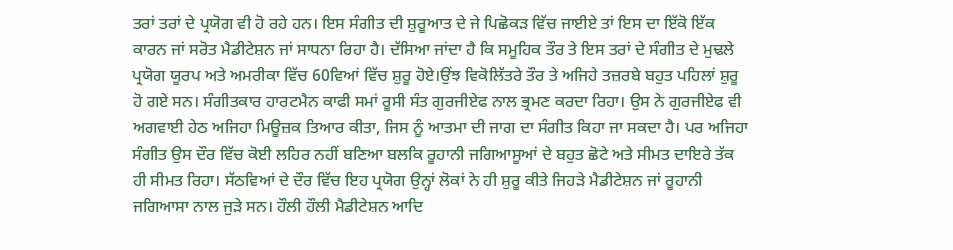ਤਰਾਂ ਤਰਾਂ ਦੇ ਪ੍ਰਯੋਗ ਵੀ ਹੋ ਰਹੇ ਹਨ। ਇਸ ਸੰਗੀਤ ਦੀ ਸ਼ੁਰੂਆਤ ਦੇ ਜੇ ਪਿਛੋਕੜ ਵਿੱਚ ਜਾਈਏ ਤਾਂ ਇਸ ਦਾ ਇੱਕੋ ਇੱਕ ਕਾਰਨ ਜਾਂ ਸਰੋਤ ਮੈਡੀਟੇਸ਼ਨ ਜਾਂ ਸਾਧਨਾ ਰਿਹਾ ਹੈ। ਦੱਸਿਆ ਜਾਂਦਾ ਹੈ ਕਿ ਸਮੂਹਿਕ ਤੌਰ ਤੇ ਇਸ ਤਰਾਂ ਦੇ ਸੰਗੀਤ ਦੇ ਮੁਢਲੇ ਪ੍ਰਯੋਗ ਯੂਰਪ ਅਤੇ ਅਮਰੀਕਾ ਵਿੱਚ 60ਵਿਆਂ ਵਿੱਚ ਸ਼ੁਰੂ ਹੋਏ।ਉਂਝ ਵਿਕੋਲਿੱਤਰੇ ਤੌਰ ਤੇ ਅਜਿਹੇ ਤਜ਼ਰਬੇ ਬਹੁਤ ਪਹਿਲਾਂ ਸ਼ੁਰੂ ਹੋ ਗਏ ਸਨ। ਸੰਗੀਤਕਾਰ ਹਾਰਟਮੈਨ ਕਾਫੀ ਸਮਾਂ ਰੂਸੀ ਸੰਤ ਗੁਰਜੀਏਫ ਨਾਲ ਭ੍ਰਮਣ ਕਰਦਾ ਰਿਹਾ। ਉਸ ਨੇ ਗੁਰਜੀਏਫ ਵੀ ਅਗਵਾਈ ਹੇਠ ਅਜਿਹਾ ਮਿਊਜ਼ਕ ਤਿਆਰ ਕੀਤਾ, ਜਿਸ ਨੂੰ ਆਤਮਾ ਦੀ ਜਾਗ ਦਾ ਸੰਗੀਤ ਕਿਹਾ ਜਾ ਸਕਦਾ ਹੈ। ਪਰ ਅਜਿਹਾ ਸੰਗੀਤ ਉਸ ਦੌਰ ਵਿੱਚ ਕੋਈ ਲਹਿਰ ਨਹੀਂ ਬਣਿਆ ਬਲਕਿ ਰੂਹਾਨੀ ਜਗਿਆਸੂਆਂ ਦੇ ਬਹੁਤ ਛੋਟੇ ਅਤੇ ਸੀਮਤ ਦਾਇਰੇ ਤੱਕ ਹੀ ਸੀਮਤ ਰਿਹਾ। ਸੱਠਵਿਆਂ ਦੇ ਦੌਰ ਵਿੱਚ ਇਹ ਪ੍ਰਯੋਗ ਉਨ੍ਹਾਂ ਲੋਕਾਂ ਨੇ ਹੀ ਸ਼ੁਰੂ ਕੀਤੇ ਜਿਹੜੇ ਮੈਡੀਟੇਸ਼ਨ ਜਾਂ ਰੂਹਾਨੀ ਜਗਿਆਸਾ ਨਾਲ ਜੁੜੇ ਸਨ। ਹੌਲੀ ਹੌਲੀ ਮੈਡੀਟੇਸ਼ਨ ਆਦਿ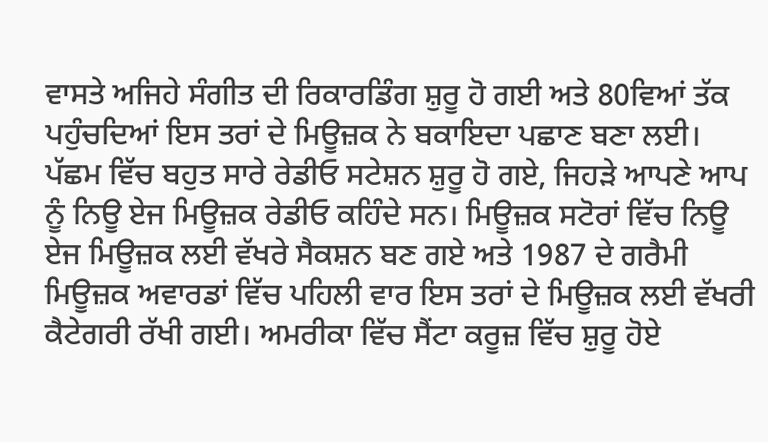ਵਾਸਤੇ ਅਜਿਹੇ ਸੰਗੀਤ ਦੀ ਰਿਕਾਰਡਿੰਗ ਸ਼ੁਰੂ ਹੋ ਗਈ ਅਤੇ 80ਵਿਆਂ ਤੱਕ ਪਹੁੰਚਦਿਆਂ ਇਸ ਤਰਾਂ ਦੇ ਮਿਊਜ਼ਕ ਨੇ ਬਕਾਇਦਾ ਪਛਾਣ ਬਣਾ ਲਈ। ਪੱਛਮ ਵਿੱਚ ਬਹੁਤ ਸਾਰੇ ਰੇਡੀਓ ਸਟੇਸ਼ਨ ਸ਼ੁਰੂ ਹੋ ਗਏ, ਜਿਹੜੇ ਆਪਣੇ ਆਪ ਨੂੰ ਨਿਊ ਏਜ ਮਿਊਜ਼ਕ ਰੇਡੀਓ ਕਹਿੰਦੇ ਸਨ। ਮਿਊਜ਼ਕ ਸਟੋਰਾਂ ਵਿੱਚ ਨਿਊ ਏਜ ਮਿਊਜ਼ਕ ਲਈ ਵੱਖਰੇ ਸੈਕਸ਼ਨ ਬਣ ਗਏ ਅਤੇ 1987 ਦੇ ਗਰੈਮੀ ਮਿਊਜ਼ਕ ਅਵਾਰਡਾਂ ਵਿੱਚ ਪਹਿਲੀ ਵਾਰ ਇਸ ਤਰਾਂ ਦੇ ਮਿਊਜ਼ਕ ਲਈ ਵੱਖਰੀ ਕੈਟੇਗਰੀ ਰੱਖੀ ਗਈ। ਅਮਰੀਕਾ ਵਿੱਚ ਸੈਂਟਾ ਕਰੂਜ਼ ਵਿੱਚ ਸ਼ੁਰੂ ਹੋਏ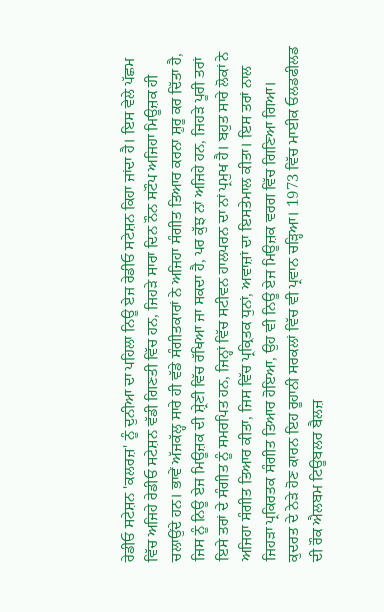ਰੇਡੀਓ ਸਟੇਸ਼ਨ 'ਕਲਰਜ਼' ਨੂੰ ਦੁਨੀਆ ਦਾ ਪਹਿਲਾ ਨਿਊ ਏਜ ਰੇਡੀਓ ਸਟੇਸ਼ਨ ਕਿਹਾ ਜਾਂਦਾ ਹੈ। ਇਸ ਵੇਲੇ ਪੱਛਮ ਵਿੱਚ ਅਜਿਹੇ ਰੇਡੀਓ ਸਟੇਸ਼ਨ ਵੱਡੀ ਗਿਣਤੀ ਵਿੱਚ ਹਨ, ਜਿਹੜੇ ਸਾਰਾ ਦਿਨ ਨੌਨ ਸਟੌਪ ਅਜਿਹਾ ਮਿਊਜ਼ਕ ਹੀ ਚਲਾਉਂਦੇ ਹਨ। ਭਾਵੇਂ ਅੱਜਕੱਲ੍ਹ ਸਾਰੇ ਹੀ ਵੱਡੇ ਸੰਗੀਤਕਾਰਾਂ ਨੇ ਅਜਿਹਾ ਸੰਗੀਤ ਤਿਆਰ ਕਰਨਾ ਸ਼ੁਰੂ ਕਰ ਦਿੱਤਾ ਹੈ, ਜਿਸ ਨੂੰ ਨਿਊ ਏਜ ਮਿਊਜ਼ਕ ਦੀ ਸ਼੍ਰੇਣੀ ਵਿੱਚ ਰੱਖਿਆ ਜਾ ਸਕਦਾ ਹੈ, ਪਰ ਕੁੱਝ ਨਾਂ ਅਜਿਹੇ ਹਨ, ਜਿਹੜੇ ਪੂਰੀ ਤਰਾਂ ਇਸੇ ਤਰਾਂ ਦੇ ਸੰਗੀਤ ਨੂੰ ਸਮਰਪਿਤ ਹਨ, ਜਿਨ੍ਹਾਂ ਵਿੱਚ ਸਟੀਵਨ ਹਾਲਪਰਨ ਦਾ ਨਾਂ ਪ੍ਰਮੁਖ ਹੈ। ਬਹੁਤ ਸਾਰੇ ਲੋਕਾਂ ਨੇ ਅਜਿਹਾ ਸੰਗੀਤ ਤਿਆਰ ਕੀਤਾ, ਜਿਸ ਵਿੱਚ ਪ੍ਰਕ੍ਰਿਤਕ ਧੁਨਾਂ, ਅਵਾਜ਼ਾਂ ਦਾ ਇਸਤੇਮਾਲ ਕੀਤਾ। ਇਸ ਤਰਾਂ ਨਾਲ ਜਿਹੜਾ ਪ੍ਰਕਿਰਤਕ ਸੰਗੀਤ ਤਿਆਰ ਹੋਇਆ, ਉਹ ਵੀ ਨਿਊ ਏਜ ਮਿਊਜ਼ਕ ਵਰਗ ਵਿੱਚ ਗਿਣਿਆ ਗਿਆ। ਕੁਦਰਤ ਦੇ ਨੇੜੇ ਹੋਣ ਕਾਰਨ ਇਹ ਰੂਹਾਨੀ ਸਰਕਲਾਂ ਵਿੱਚ ਵੀ ਪ੍ਰਵਾਨ ਚੜ੍ਹਿਆ। 1973 ਵਿੱਚ ਮਾਈਕ ਓਲਡਫੀਲਡ ਦੀ ਰੌਕ ਐਲਬਮ ਟਿਊਬਲਰ ਬੈਲਜ਼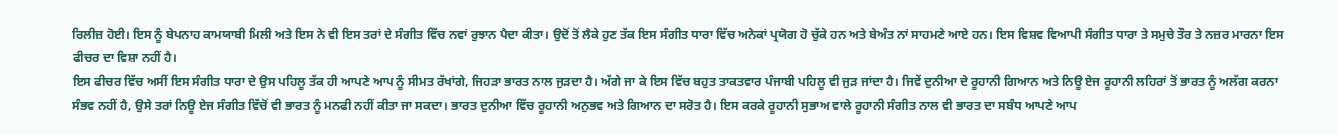ਰਿਲੀਜ਼ ਹੋਈ। ਇਸ ਨੂੰ ਬੇਪਨਾਹ ਕਾਮਯਾਬੀ ਮਿਲੀ ਅਤੇ ਇਸ ਨੇ ਵੀ ਇਸ ਤਰਾਂ ਦੇ ਸੰਗੀਤ ਵਿੱਚ ਨਵਾਂ ਰੁਝਾਨ ਪੈਦਾ ਕੀਤਾ। ਉਦੋਂ ਤੋਂ ਲੈਕੇ ਹੁਣ ਤੱਕ ਇਸ ਸੰਗੀਤ ਧਾਰਾ ਵਿੱਚ ਅਨੇਕਾਂ ਪ੍ਰਯੋਗ ਹੋ ਚੁੱਕੇ ਹਨ ਅਤੇ ਬੇਅੰਤ ਨਾਂ ਸਾਹਮਣੇ ਆਏ ਹਨ। ਇਸ ਵਿਸ਼ਵ ਵਿਆਪੀ ਸੰਗੀਤ ਧਾਰਾ ਤੇ ਸਮੁਚੇ ਤੌਰ ਤੇ ਨਜ਼ਰ ਮਾਰਨਾ ਇਸ ਫੀਚਰ ਦਾ ਵਿਸ਼ਾ ਨਹੀਂ ਹੈ।
ਇਸ ਫੀਚਰ ਵਿੱਚ ਅਸੀਂ ਇਸ ਸੰਗੀਤ ਧਾਰਾ ਦੇ ਉਸ ਪਹਿਲੂ ਤੱਕ ਹੀ ਆਪਣੇ ਆਪ ਨੂੰ ਸੀਮਤ ਰੱਖਾਂਗੇ, ਜਿਹੜਾ ਭਾਰਤ ਨਾਲ ਜੁੜਦਾ ਹੈ। ਅੱਗੇ ਜਾ ਕੇ ਇਸ ਵਿੱਚ ਬਹੁਤ ਤਾਕਤਵਾਰ ਪੰਜਾਬੀ ਪਹਿਲੂ ਵੀ ਜੁੜ ਜਾਂਦਾ ਹੈ। ਜਿਵੇਂ ਦੁਨੀਆ ਦੇ ਰੂਹਾਨੀ ਗਿਆਨ ਅਤੇ ਨਿਊ ਏਜ ਰੂਹਾਨੀ ਲਹਿਰਾਂ ਤੋਂ ਭਾਰਤ ਨੂੰ ਅਲੱਗ ਕਰਨਾ ਸੰਭਵ ਨਹੀਂ ਹੈ, ਉਸੇ ਤਰਾਂ ਨਿਊ ਏਜ ਸੰਗੀਤ ਵਿੱਚੋਂ ਵੀ ਭਾਰਤ ਨੂੰ ਮਨਫੀ ਨਹੀਂ ਕੀਤਾ ਜਾ ਸਕਦਾ। ਭਾਰਤ ਦੁਨੀਆ ਵਿੱਚ ਰੂਹਾਨੀ ਅਨੁਭਵ ਅਤੇ ਗਿਆਨ ਦਾ ਸਰੋਤ ਹੈ। ਇਸ ਕਰਕੇ ਰੂਹਾਨੀ ਸੁਭਾਅ ਵਾਲੇ ਰੂਹਾਨੀ ਸੰਗੀਤ ਨਾਲ ਵੀ ਭਾਰਤ ਦਾ ਸਬੰਧ ਆਪਣੇ ਆਪ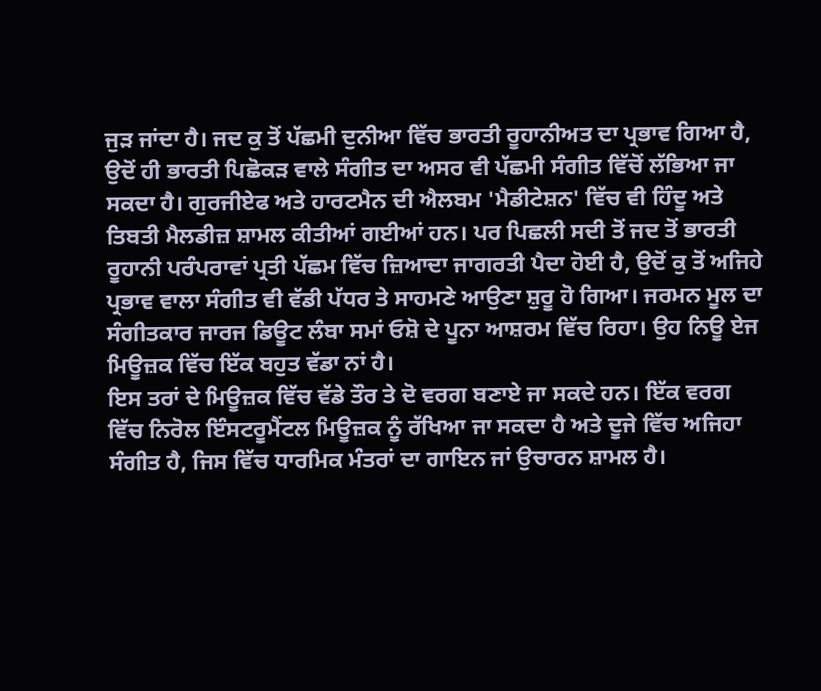ਜੁੜ ਜਾਂਦਾ ਹੈ। ਜਦ ਕੁ ਤੋਂ ਪੱਛਮੀ ਦੁਨੀਆ ਵਿੱਚ ਭਾਰਤੀ ਰੂਹਾਨੀਅਤ ਦਾ ਪ੍ਰਭਾਵ ਗਿਆ ਹੈ, ਉਦੋਂ ਹੀ ਭਾਰਤੀ ਪਿਛੋਕੜ ਵਾਲੇ ਸੰਗੀਤ ਦਾ ਅਸਰ ਵੀ ਪੱਛਮੀ ਸੰਗੀਤ ਵਿੱਚੋਂ ਲੱਭਿਆ ਜਾ ਸਕਦਾ ਹੈ। ਗੁਰਜੀਏਫ ਅਤੇ ਹਾਰਟਮੈਨ ਦੀ ਐਲਬਮ 'ਮੈਡੀਟੇਸ਼ਨ' ਵਿੱਚ ਵੀ ਹਿੰਦੂ ਅਤੇ ਤਿਬਤੀ ਮੈਲਡੀਜ਼ ਸ਼ਾਮਲ ਕੀਤੀਆਂ ਗਈਆਂ ਹਨ। ਪਰ ਪਿਛਲੀ ਸਦੀ ਤੋਂ ਜਦ ਤੋਂ ਭਾਰਤੀ ਰੂਹਾਨੀ ਪਰੰਪਰਾਵਾਂ ਪ੍ਰਤੀ ਪੱਛਮ ਵਿੱਚ ਜ਼ਿਆਦਾ ਜਾਗਰਤੀ ਪੈਦਾ ਹੋਈ ਹੈ, ਉਦੋਂ ਕੁ ਤੋਂ ਅਜਿਹੇ ਪ੍ਰਭਾਵ ਵਾਲਾ ਸੰਗੀਤ ਵੀ ਵੱਡੀ ਪੱਧਰ ਤੇ ਸਾਹਮਣੇ ਆਉਣਾ ਸ਼ੁਰੂ ਹੋ ਗਿਆ। ਜਰਮਨ ਮੂਲ ਦਾ ਸੰਗੀਤਕਾਰ ਜਾਰਜ ਡਿਊਟ ਲੰਬਾ ਸਮਾਂ ਓਸ਼ੋ ਦੇ ਪੂਨਾ ਆਸ਼ਰਮ ਵਿੱਚ ਰਿਹਾ। ਉਹ ਨਿਊ ਏਜ ਮਿਊਜ਼ਕ ਵਿੱਚ ਇੱਕ ਬਹੁਤ ਵੱਡਾ ਨਾਂ ਹੈ।
ਇਸ ਤਰਾਂ ਦੇ ਮਿਊਜ਼ਕ ਵਿੱਚ ਵੱਡੇ ਤੌਰ ਤੇ ਦੋ ਵਰਗ ਬਣਾਏ ਜਾ ਸਕਦੇ ਹਨ। ਇੱਕ ਵਰਗ ਵਿੱਚ ਨਿਰੋਲ ਇੰਸਟਰੂਮੈਂਟਲ ਮਿਊਜ਼ਕ ਨੂੰ ਰੱਖਿਆ ਜਾ ਸਕਦਾ ਹੈ ਅਤੇ ਦੂਜੇ ਵਿੱਚ ਅਜਿਹਾ ਸੰਗੀਤ ਹੈ, ਜਿਸ ਵਿੱਚ ਧਾਰਮਿਕ ਮੰਤਰਾਂ ਦਾ ਗਾਇਨ ਜਾਂ ਉਚਾਰਨ ਸ਼ਾਮਲ ਹੈ।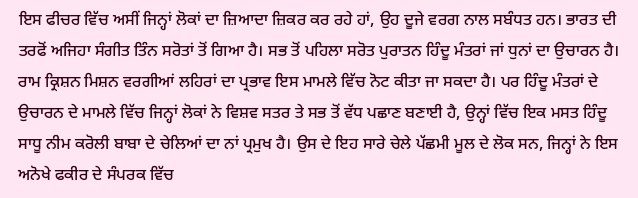ਇਸ ਫੀਚਰ ਵਿੱਚ ਅਸੀਂ ਜਿਨ੍ਹਾਂ ਲੋਕਾਂ ਦਾ ਜ਼ਿਆਦਾ ਜ਼ਿਕਰ ਕਰ ਰਹੇ ਹਾਂ, ਉਹ ਦੂਜੇ ਵਰਗ ਨਾਲ ਸਬੰਧਤ ਹਨ। ਭਾਰਤ ਦੀ ਤਰਫੋਂ ਅਜਿਹਾ ਸੰਗੀਤ ਤਿੰਨ ਸਰੋਤਾਂ ਤੋਂ ਗਿਆ ਹੈ। ਸਭ ਤੋਂ ਪਹਿਲਾ ਸਰੋਤ ਪੁਰਾਤਨ ਹਿੰਦੂ ਮੰਤਰਾਂ ਜਾਂ ਧੁਨਾਂ ਦਾ ਉਚਾਰਨ ਹੈ। ਰਾਮ ਕ੍ਰਿਸ਼ਨ ਮਿਸ਼ਨ ਵਰਗੀਆਂ ਲਹਿਰਾਂ ਦਾ ਪ੍ਰਭਾਵ ਇਸ ਮਾਮਲੇ ਵਿੱਚ ਨੋਟ ਕੀਤਾ ਜਾ ਸਕਦਾ ਹੈ। ਪਰ ਹਿੰਦੂ ਮੰਤਰਾਂ ਦੇ ਉਚਾਰਨ ਦੇ ਮਾਮਲੇ ਵਿੱਚ ਜਿਨ੍ਹਾਂ ਲੋਕਾਂ ਨੇ ਵਿਸ਼ਵ ਸਤਰ ਤੇ ਸਭ ਤੋਂ ਵੱਧ ਪਛਾਣ ਬਣਾਈ ਹੈ, ਉਨ੍ਹਾਂ ਵਿੱਚ ਇਕ ਮਸਤ ਹਿੰਦੂ ਸਾਧੂ ਨੀਮ ਕਰੋਲੀ ਬਾਬਾ ਦੇ ਚੇਲਿਆਂ ਦਾ ਨਾਂ ਪ੍ਰਮੁਖ ਹੈ। ਉਸ ਦੇ ਇਹ ਸਾਰੇ ਚੇਲੇ ਪੱਛਮੀ ਮੂਲ ਦੇ ਲੋਕ ਸਨ, ਜਿਨ੍ਹਾਂ ਨੇ ਇਸ ਅਨੋਖੇ ਫਕੀਰ ਦੇ ਸੰਪਰਕ ਵਿੱਚ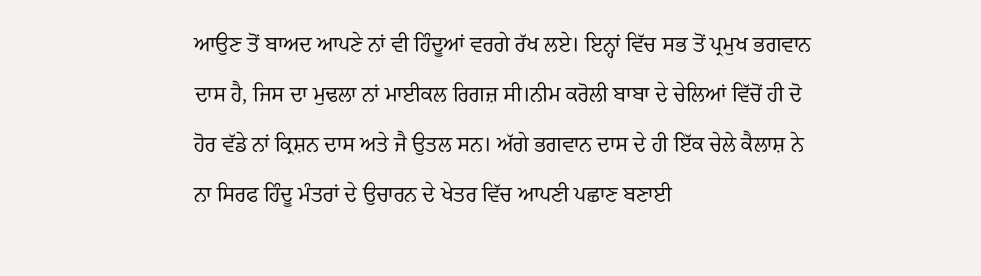ਆਉਣ ਤੋਂ ਬਾਅਦ ਆਪਣੇ ਨਾਂ ਵੀ ਹਿੰਦੂਆਂ ਵਰਗੇ ਰੱਖ ਲਏ। ਇਨ੍ਹਾਂ ਵਿੱਚ ਸਭ ਤੋਂ ਪ੍ਰਮੁਖ ਭਗਵਾਨ ਦਾਸ ਹੈ, ਜਿਸ ਦਾ ਮੁਢਲਾ ਨਾਂ ਮਾਈਕਲ ਰਿਗਜ਼ ਸੀ।ਨੀਮ ਕਰੋਲੀ ਬਾਬਾ ਦੇ ਚੇਲਿਆਂ ਵਿੱਚੋਂ ਹੀ ਦੋ ਹੋਰ ਵੱਡੇ ਨਾਂ ਕ੍ਰਿਸ਼ਨ ਦਾਸ ਅਤੇ ਜੈ ਉਤਲ ਸਨ। ਅੱਗੇ ਭਗਵਾਨ ਦਾਸ ਦੇ ਹੀ ਇੱਕ ਚੇਲੇ ਕੈਲਾਸ਼ ਨੇ ਨਾ ਸਿਰਫ ਹਿੰਦੂ ਮੰਤਰਾਂ ਦੇ ਉਚਾਰਨ ਦੇ ਖੇਤਰ ਵਿੱਚ ਆਪਣੀ ਪਛਾਣ ਬਣਾਈ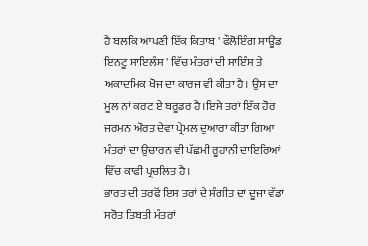ਹੈ ਬਲਕਿ ਆਪਣੀ ਇੱਕ ਕਿਤਾਬ ' ਫੌਲੋਇੰਗ ਸਾਊਂਡ ਇਨਟੂ ਸਾਇਲੰਸ ' ਵਿੱਚ ਮੰਤਰਾਂ ਦੀ ਸਾਇੰਸ ਤੇ ਅਕਾਦਮਿਕ ਖੋਜ ਦਾ ਕਾਰਜ ਵੀ ਕੀਤਾ ਹੈ। ਉਸ ਦਾ ਮੂਲ ਨਾਂ ਕਰਟ ਏ ਬਰੂਡਰ ਹੈ।ਇਸੇ ਤਰਾਂ ਇੱਕ ਹੋਰ ਜਰਮਨ ਔਰਤ ਦੇਵਾ ਪ੍ਰੇਮਲ ਦੁਆਰਾ ਕੀਤਾ ਗਿਆ ਮੰਤਰਾਂ ਦਾ ਉਚਾਰਨ ਵੀ ਪੱਛਮੀ ਰੂਹਾਨੀ ਦਾਇਰਿਆਂ ਵਿੱਚ ਕਾਫੀ ਪ੍ਰਚਲਿਤ ਹੈ।
ਭਾਰਤ ਦੀ ਤਰਫੋਂ ਇਸ ਤਰਾਂ ਦੇ ਸੰਗੀਤ ਦਾ ਦੂਜਾ ਵੱਡਾ ਸਰੋਤ ਤਿਬਤੀ ਮੰਤਰਾਂ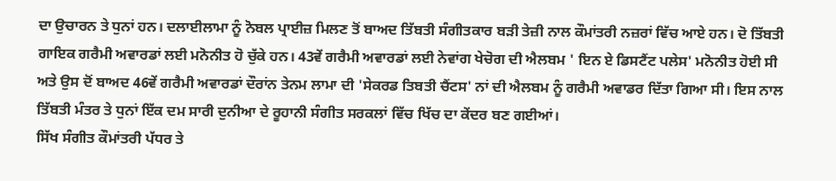ਦਾ ਉਚਾਰਨ ਤੇ ਧੁਨਾਂ ਹਨ। ਦਲਾਈਲਾਮਾ ਨੂੰ ਨੋਬਲ ਪ੍ਰਾਈਜ਼ ਮਿਲਣ ਤੋਂ ਬਾਅਦ ਤਿੱਬਤੀ ਸੰਗੀਤਕਾਰ ਬੜੀ ਤੇਜ਼ੀ ਨਾਲ ਕੌਮਾਂਤਰੀ ਨਜ਼ਰਾਂ ਵਿੱਚ ਆਏ ਹਨ। ਦੋ ਤਿੱਬਤੀ ਗਾਇਕ ਗਰੈਮੀ ਅਵਾਰਡਾਂ ਲਈ ਮਨੋਨੀਤ ਹੋ ਚੁੱਕੇ ਹਨ। 43ਵੇਂ ਗਰੈਮੀ ਅਵਾਰਡਾਂ ਲਈ ਨੇਵਾਂਗ ਖੇਚੋਗ ਦੀ ਐਲਬਮ ' ਇਨ ਏ ਡਿਸਟੈਂਟ ਪਲੇਸ' ਮਨੋਨੀਤ ਹੋਈ ਸੀ ਅਤੇ ਉਸ ਦੋਂ ਬਾਅਦ 46ਵੇਂ ਗਰੈਮੀ ਅਵਾਰਡਾਂ ਦੌਰਾਂਨ ਤੇਨਮ ਲਾਮਾ ਦੀ 'ਸੇਕਰਡ ਤਿਬਤੀ ਚੈਂਟਸ' ਨਾਂ ਦੀ ਐਲਬਮ ਨੂੰ ਗਰੈਮੀ ਅਵਾਡਰ ਦਿੱਤਾ ਗਿਆ ਸੀ। ਇਸ ਨਾਲ ਤਿੱਬਤੀ ਮੰਤਰ ਤੇ ਧੁਨਾਂ ਇੱਕ ਦਮ ਸਾਰੀ ਦੁਨੀਆ ਦੇ ਰੂਹਾਨੀ ਸੰਗੀਤ ਸਰਕਲਾਂ ਵਿੱਚ ਖਿੱਚ ਦਾ ਕੇਂਦਰ ਬਣ ਗਈਆਂ।
ਸਿੱਖ ਸੰਗੀਤ ਕੌਮਾਂਤਰੀ ਪੱਧਰ ਤੇ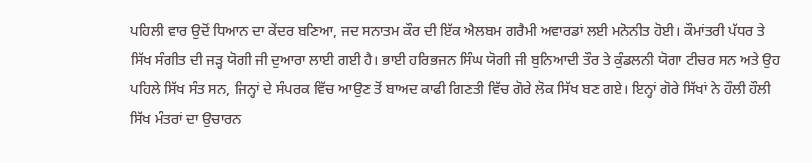ਪਹਿਲੀ ਵਾਰ ਉਦੋਂ ਧਿਆਨ ਦਾ ਕੇਂਦਰ ਬਣਿਆ, ਜਦ ਸਨਾਤਮ ਕੌਰ ਦੀ ਇੱਕ ਐਲਬਮ ਗਰੈਮੀ ਅਵਾਰਡਾਂ ਲਈ ਮਨੋਨੀਤ ਹੋਈ। ਕੌਮਾਂਤਰੀ ਪੱਧਰ ਤੇ ਸਿੱਖ ਸੰਗੀਤ ਦੀ ਜੜ੍ਹ ਯੋਗੀ ਜੀ ਦੁਆਰਾ ਲਾਈ ਗਈ ਹੈ। ਭਾਈ ਹਰਿਭਜਨ ਸਿੰਘ ਯੋਗੀ ਜੀ ਬੁਨਿਆਦੀ ਤੌਰ ਤੇ ਕੁੰਡਲਨੀ ਯੋਗਾ ਟੀਚਰ ਸਨ ਅਤੇ ਉਹ ਪਹਿਲੇ ਸਿੱਖ ਸੰਤ ਸਨ, ਜਿਨ੍ਹਾਂ ਦੇ ਸੰਪਰਕ ਵਿੱਚ ਆਉਣ ਤੋਂ ਬਾਅਦ ਕਾਫੀ ਗਿਣਤੀ ਵਿੱਚ ਗੋਰੇ ਲੋਕ ਸਿੱਖ ਬਣ ਗਏ। ਇਨ੍ਹਾਂ ਗੋਰੇ ਸਿੱਖਾਂ ਨੇ ਹੌਲੀ ਹੌਲੀ ਸਿੱਖ ਮੰਤਰਾਂ ਦਾ ਉਚਾਰਨ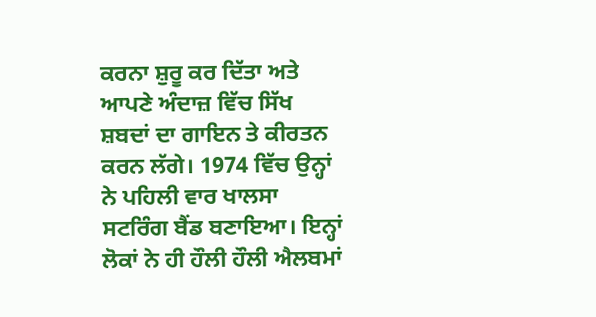ਕਰਨਾ ਸ਼ੁਰੂ ਕਰ ਦਿੱਤਾ ਅਤੇ ਆਪਣੇ ਅੰਦਾਜ਼ ਵਿੱਚ ਸਿੱਖ ਸ਼ਬਦਾਂ ਦਾ ਗਾਇਨ ਤੇ ਕੀਰਤਨ ਕਰਨ ਲੱਗੇ। 1974 ਵਿੱਚ ਉਨ੍ਹਾਂ ਨੇ ਪਹਿਲੀ ਵਾਰ ਖਾਲਸਾ ਸਟਰਿੰਗ ਬੈਂਡ ਬਣਾਇਆ। ਇਨ੍ਹਾਂ ਲੋਕਾਂ ਨੇ ਹੀ ਹੌਲੀ ਹੌਲੀ ਐਲਬਮਾਂ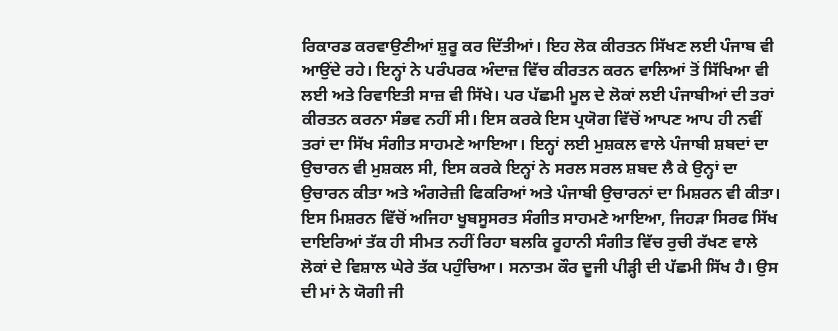ਰਿਕਾਰਡ ਕਰਵਾਉਣੀਆਂ ਸ਼ੁਰੂ ਕਰ ਦਿੱਤੀਆਂ। ਇਹ ਲੋਕ ਕੀਰਤਨ ਸਿੱਖਣ ਲਈ ਪੰਜਾਬ ਵੀ ਆਉਂਦੇ ਰਹੇ। ਇਨ੍ਹਾਂ ਨੇ ਪਰੰਪਰਕ ਅੰਦਾਜ਼ ਵਿੱਚ ਕੀਰਤਨ ਕਰਨ ਵਾਲਿਆਂ ਤੋਂ ਸਿੱਖਿਆ ਵੀ ਲਈ ਅਤੇ ਰਿਵਾਇਤੀ ਸਾਜ਼ ਵੀ ਸਿੱਖੇ। ਪਰ ਪੱਛਮੀ ਮੂਲ ਦੇ ਲੋਕਾਂ ਲਈ ਪੰਜਾਬੀਆਂ ਦੀ ਤਰਾਂ ਕੀਰਤਨ ਕਰਨਾ ਸੰਭਵ ਨਹੀਂ ਸੀ। ਇਸ ਕਰਕੇ ਇਸ ਪ੍ਰਯੋਗ ਵਿੱਚੋਂ ਆਪਣ ਆਪ ਹੀ ਨਵੀਂ ਤਰਾਂ ਦਾ ਸਿੱਖ ਸੰਗੀਤ ਸਾਹਮਣੇ ਆਇਆ। ਇਨ੍ਹਾਂ ਲਈ ਮੁਸ਼ਕਲ ਵਾਲੇ ਪੰਜਾਬੀ ਸ਼ਬਦਾਂ ਦਾ ਉਚਾਰਨ ਵੀ ਮੁਸ਼ਕਲ ਸੀ, ਇਸ ਕਰਕੇ ਇਨ੍ਹਾਂ ਨੇ ਸਰਲ ਸਰਲ ਸ਼ਬਦ ਲੈ ਕੇ ਉਨ੍ਹਾਂ ਦਾ ਉਚਾਰਨ ਕੀਤਾ ਅਤੇ ਅੰਗਰੇਜ਼ੀ ਫਿਕਰਿਆਂ ਅਤੇ ਪੰਜਾਬੀ ਉਚਾਰਨਾਂ ਦਾ ਮਿਸ਼ਰਨ ਵੀ ਕੀਤਾ। ਇਸ ਮਿਸ਼ਰਨ ਵਿੱਚੋਂ ਅਜਿਹਾ ਖੂਬਸੂਸਰਤ ਸੰਗੀਤ ਸਾਹਮਣੇ ਆਇਆ, ਜਿਹੜਾ ਸਿਰਫ ਸਿੱਖ ਦਾਇਰਿਆਂ ਤੱਕ ਹੀ ਸੀਮਤ ਨਹੀਂ ਰਿਹਾ ਬਲਕਿ ਰੂਹਾਨੀ ਸੰਗੀਤ ਵਿੱਚ ਰੁਚੀ ਰੱਖਣ ਵਾਲੇ ਲੋਕਾਂ ਦੇ ਵਿਸ਼ਾਲ ਘੇਰੇ ਤੱਕ ਪਹੁੰਚਿਆ। ਸਨਾਤਮ ਕੌਰ ਦੂਜੀ ਪੀੜ੍ਹੀ ਦੀ ਪੱਛਮੀ ਸਿੱਖ ਹੈ। ਉਸ ਦੀ ਮਾਂ ਨੇ ਯੋਗੀ ਜੀ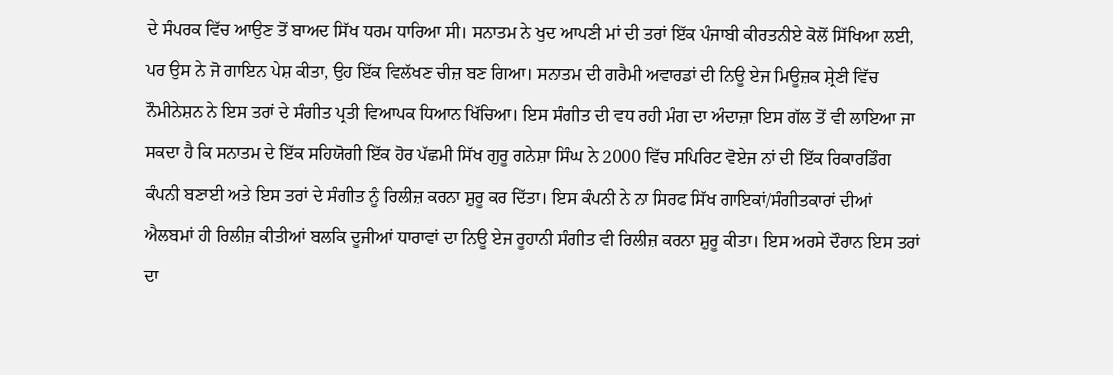ਦੇ ਸੰਪਰਕ ਵਿੱਚ ਆਉਣ ਤੋਂ ਬਾਅਦ ਸਿੱਖ ਧਰਮ ਧਾਰਿਆ ਸੀ। ਸਨਾਤਮ ਨੇ ਖੁਦ ਆਪਣੀ ਮਾਂ ਦੀ ਤਰਾਂ ਇੱਕ ਪੰਜਾਬੀ ਕੀਰਤਨੀਏ ਕੋਲੋਂ ਸਿੱਖਿਆ ਲਈ, ਪਰ ਉਸ ਨੇ ਜੋ ਗਾਇਨ ਪੇਸ਼ ਕੀਤਾ, ਉਹ ਇੱਕ ਵਿਲੱਖਣ ਚੀਜ਼ ਬਣ ਗਿਆ। ਸਨਾਤਮ ਦੀ ਗਰੈਮੀ ਅਵਾਰਡਾਂ ਦੀ ਨਿਊ ਏਜ ਮਿਊਜ਼ਕ ਸ਼੍ਰੇਣੀ ਵਿੱਚ ਨੌਮੀਨੇਸ਼ਨ ਨੇ ਇਸ ਤਰਾਂ ਦੇ ਸੰਗੀਤ ਪ੍ਰਤੀ ਵਿਆਪਕ ਧਿਆਨ ਖਿੱਚਿਆ। ਇਸ ਸੰਗੀਤ ਦੀ ਵਧ ਰਹੀ ਮੰਗ ਦਾ ਅੰਦਾਜ਼ਾ ਇਸ ਗੱਲ ਤੋਂ ਵੀ ਲਾਇਆ ਜਾ ਸਕਦਾ ਹੈ ਕਿ ਸਨਾਤਮ ਦੇ ਇੱਕ ਸਹਿਯੋਗੀ ਇੱਕ ਹੋਰ ਪੱਛਮੀ ਸਿੱਖ ਗੁਰੂ ਗਨੇਸ਼ਾ ਸਿੰਘ ਨੇ 2000 ਵਿੱਚ ਸਪਿਰਿਟ ਵੋਏਜ ਨਾਂ ਦੀ ਇੱਕ ਰਿਕਾਰਡਿੰਗ ਕੰਪਨੀ ਬਣਾਈ ਅਤੇ ਇਸ ਤਰਾਂ ਦੇ ਸੰਗੀਤ ਨੂੰ ਰਿਲੀਜ਼ ਕਰਨਾ ਸ਼ੁਰੂ ਕਰ ਦਿੱਤਾ। ਇਸ ਕੰਪਨੀ ਨੇ ਨਾ ਸਿਰਫ ਸਿੱਖ ਗਾਇਕਾਂ/ਸੰਗੀਤਕਾਰਾਂ ਦੀਆਂ ਐਲਬਮਾਂ ਹੀ ਰਿਲੀਜ਼ ਕੀਤੀਆਂ ਬਲਕਿ ਦੂਜੀਆਂ ਧਾਰਾਵਾਂ ਦਾ ਨਿਊ ਏਜ ਰੂਹਾਨੀ ਸੰਗੀਤ ਵੀ ਰਿਲੀਜ਼ ਕਰਨਾ ਸ਼ੁਰੂ ਕੀਤਾ। ਇਸ ਅਰਸੇ ਦੌਰਾਨ ਇਸ ਤਰਾਂ ਦਾ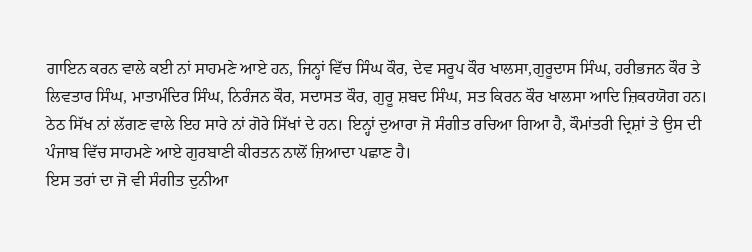ਗਾਇਨ ਕਰਨ ਵਾਲੇ ਕਈ ਨਾਂ ਸਾਹਮਣੇ ਆਏ ਹਨ, ਜਿਨ੍ਹਾਂ ਵਿੱਚ ਸਿੰਘ ਕੌਰ, ਦੇਵ ਸਰੂਪ ਕੌਰ ਖਾਲਸਾ,ਗੁਰੂਦਾਸ ਸਿੰਘ, ਹਰੀਭਜਨ ਕੌਰ ਤੇ ਲਿਵਤਾਰ ਸਿੰਘ, ਮਾਤਾਮੰਦਿਰ ਸਿੰਘ, ਨਿਰੰਜਨ ਕੌਰ, ਸਦਾਸਤ ਕੌਰ, ਗੁਰੂ ਸ਼ਬਦ ਸਿੰਘ, ਸਤ ਕਿਰਨ ਕੌਰ ਖਾਲਸਾ ਆਦਿ ਜ਼ਿਕਰਯੋਗ ਹਨ। ਠੇਠ ਸਿੱਖ ਨਾਂ ਲੱਗਣ ਵਾਲੇ ਇਹ ਸਾਰੇ ਨਾਂ ਗੋਰੇ ਸਿੱਖਾਂ ਦੇ ਹਨ। ਇਨ੍ਹਾਂ ਦੁਆਰਾ ਜੋ ਸੰਗੀਤ ਰਚਿਆ ਗਿਆ ਹੈ, ਕੌਮਾਂਤਰੀ ਦ੍ਰਿਸ਼ਾਂ ਤੇ ਉਸ ਦੀ ਪੰਜਾਬ ਵਿੱਚ ਸਾਹਮਣੇ ਆਏ ਗੁਰਬਾਣੀ ਕੀਰਤਨ ਨਾਲੋਂ ਜ਼ਿਆਦਾ ਪਛਾਣ ਹੈ।
ਇਸ ਤਰਾਂ ਦਾ ਜੋ ਵੀ ਸੰਗੀਤ ਦੁਨੀਆ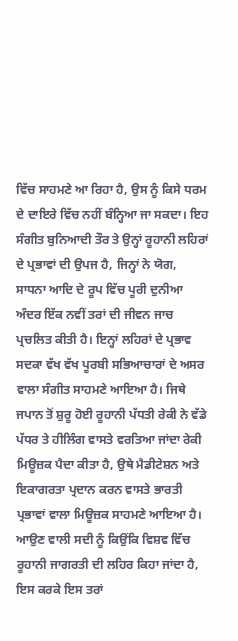ਵਿੱਚ ਸਾਹਮਣੇ ਆ ਰਿਹਾ ਹੈ, ਉਸ ਨੂੰ ਕਿਸੇ ਧਰਮ ਦੇ ਦਾਇਰੇ ਵਿੱਚ ਨਹੀਂ ਬੰਨ੍ਹਿਆ ਜਾ ਸਕਦਾ। ਇਹ ਸੰਗੀਤ ਬੁਨਿਆਦੀ ਤੌਰ ਤੇ ਉਨ੍ਹਾਂ ਰੂਹਾਨੀ ਲਹਿਰਾਂ ਦੇ ਪ੍ਰਭਾਵਾਂ ਦੀ ਉਪਜ ਹੈ, ਜਿਨ੍ਹਾਂ ਨੇ ਯੋਗ, ਸਾਧਨਾ ਆਦਿ ਦੇ ਰੂਪ ਵਿੱਚ ਪੂਰੀ ਦੁਨੀਆ ਅੰਦਰ ਇੱਕ ਨਵੀਂ ਤਰਾਂ ਦੀ ਜੀਵਨ ਜਾਚ ਪ੍ਰਚਲਿਤ ਕੀਤੀ ਹੈ। ਇਨ੍ਹਾਂ ਲਹਿਰਾਂ ਦੇ ਪ੍ਰਭਾਵ ਸਦਕਾ ਵੱਖ ਵੱਖ ਪੂਰਬੀ ਸਭਿਆਚਾਰਾਂ ਦੇ ਅਸਰ ਵਾਲਾ ਸੰਗੀਤ ਸਾਹਮਣੇ ਆਇਆ ਹੈ। ਜਿਥੇ ਜਪਾਨ ਤੋਂ ਸ਼ੁਰੂ ਹੋਈ ਰੂਹਾਨੀ ਪੱਧਤੀ ਰੇਕੀ ਨੇ ਵੱਡੇ ਪੱਧਰ ਤੇ ਹੀਲਿੰਗ ਵਾਸਤੇ ਵਰਤਿਆ ਜਾਂਦਾ ਰੇਕੀ ਮਿਊਜ਼ਕ ਪੈਦਾ ਕੀਤਾ ਹੈ, ਉਥੇ ਮੈਡੀਟੇਸ਼ਨ ਅਤੇ ਇਕਾਗਰਤਾ ਪ੍ਰਦਾਨ ਕਰਨ ਵਾਸਤੇ ਭਾਰਤੀ ਪ੍ਰਭਾਵਾਂ ਵਾਲਾ ਮਿਊਜ਼ਕ ਸਾਹਮਣੇ ਆਇਆ ਹੈ। ਆਉਣ ਵਾਲੀ ਸਦੀ ਨੂੰ ਕਿਉਂਕਿ ਵਿਸ਼ਵ ਵਿੱਚ ਰੂਹਾਨੀ ਜਾਗਰਤੀ ਦੀ ਲਹਿਰ ਕਿਹਾ ਜਾਂਦਾ ਹੈ, ਇਸ ਕਰਕੇ ਇਸ ਤਰਾਂ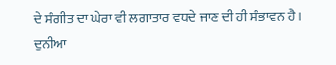ਦੇ ਸੰਗੀਤ ਦਾ ਘੇਰਾ ਵੀ ਲਗਾਤਾਰ ਵਧਦੇ ਜਾਣ ਦੀ ਹੀ ਸੰਭਾਵਨ ਹੈ। ਦੁਨੀਆ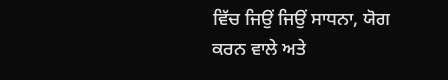ਵਿੱਚ ਜਿਉਂ ਜਿਉਂ ਸਾਧਨਾ, ਯੋਗ ਕਰਨ ਵਾਲੇ ਅਤੇ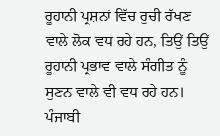ਰੂਹਾਨੀ ਪ੍ਰਸ਼ਨਾਂ ਵਿੱਚ ਰੁਚੀ ਰੱਖਣ ਵਾਲੇ ਲੋਕ ਵਧ ਰਹੇ ਹਨ, ਤਿਉਂ ਤਿਉਂ ਰੂਹਾਨੀ ਪ੍ਰਭਾਵ ਵਾਲੇ ਸੰਗੀਤ ਨੂੰ ਸੁਣਨ ਵਾਲੇ ਵੀ ਵਧ ਰਹੇ ਹਨ।
ਪੰਜਾਬੀ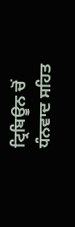ਟ੍ਰਿਬਿਊਨ ਚੋਂ ਧੰਨਵਾਦ ਸਹਿਤ